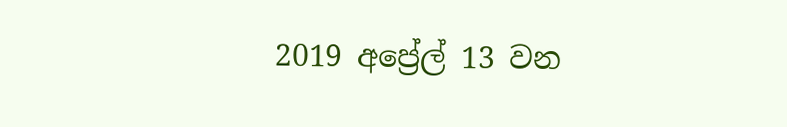2019 අප්‍රේල් 13 වන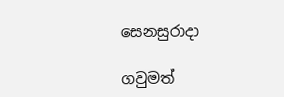සෙනසුරාදා

ගවුමත්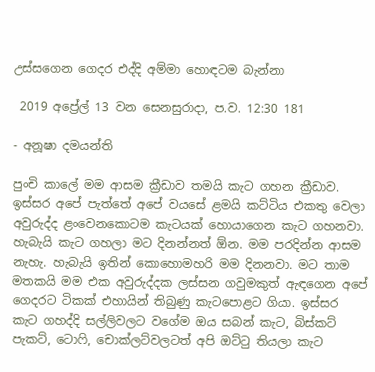උස්සගෙන ගෙදර එද්දි අම්මා හොඳටම බැන්නා

 2019 අප්‍රේල් 13 වන සෙනසුරාදා, ප.ව. 12:30 181

- අනූෂා දමයන්ති

පුංචි කාලේ මම ආසම ක්‍රීඩාව තමයි කැට ගහන ක්‍රීඩාව. ඉස්සර අපේ පැත්තේ අපේ වයසේ ළමයි කට්ටිය එකතු වෙලා අවුරුද්ද ළංවෙනකොටම කැටයක් හොයාගෙන කැට ගහනවා. හැබැයි කැට ගහලා මට දිනන්නත් ඕන. මම පරදින්න ආසම නැහැ. හැබැයි ඉතින් කොහොමහරි මම දිනනවා. මට තාම මතකයි මම එක අවුරුද්දක ලස්සන ගවුමකුත් ඇඳගෙන අපේ ගෙදරට ටිකක් එහායින් තිබුණු කැටපොළට ගියා. ඉස්සර කැට ගහද්දි සල්ලිවලට වගේම ඔය සබන් කැට, බිස්කට් පැකට්, ටොෆි, චොක්ලට්වලටත් අපි ඔට්ටු තියලා කැට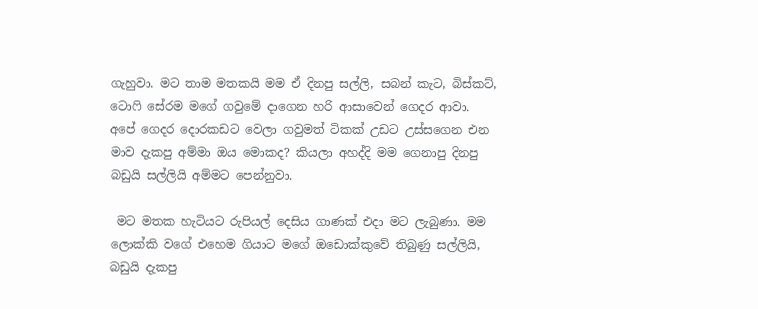ගැහුවා. මට තාම මතකයි මම ඒ දිනපු සල්ලි, සබන් කැට, බිස්කට්, ටොෆි සේරම මගේ ගවුමේ දාගෙන හරි ආසාවෙන් ගෙදර ආවා. අපේ ගෙදර දොරකඩට වෙලා ගවුමත් ටිකක් උඩට උස්සගෙන එන මාව දැකපු අම්මා ඔය මොකද? කියලා අහද්දි මම ගෙනාපු දිනපු බඩුයි සල්ලියි අම්මට පෙන්නුවා.

 මට මතක හැටියට රුපියල් දෙසිය ගාණක් එදා මට ලැබුණා. මම ලොක්කි වගේ එහෙම ගියාට මගේ ඔඩොක්කුවේ තිබුණු සල්ලියි, බඩුයි දැකපු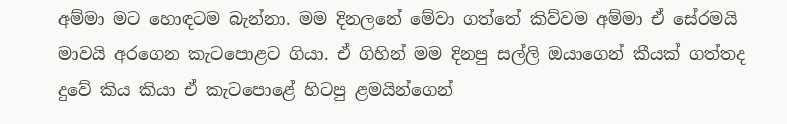අම්මා මට හොඳටම බැන්නා. මම දිනලනේ මේවා ගත්තේ කිව්වම අම්මා ඒ සේරමයි මාවයි අරගෙන කැටපොළට ගියා. ඒ ගිහින් මම දිනපු සල්ලි ඔයාගෙන් කීයක් ගත්තද දුවේ කිය කියා ඒ කැටපොළේ හිටපු ළමයින්ගෙන්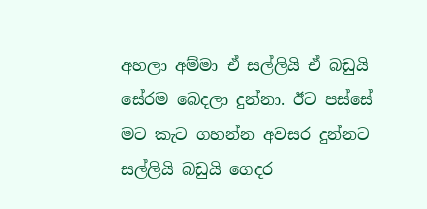අහලා අම්මා ඒ සල්ලියි ඒ බඩුයි සේරම බෙදලා දුන්නා. ඊට පස්සේ මට කැට ගහන්න අවසර දුන්නට සල්ලියි බඩුයි ගෙදර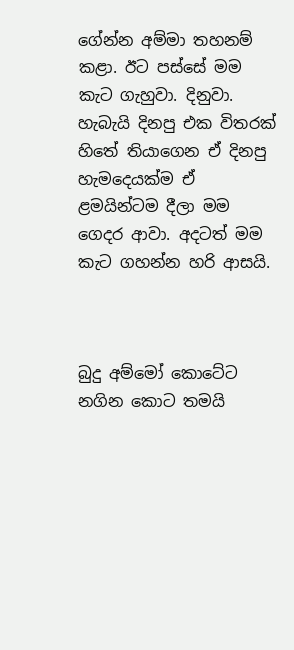ගේන්න අම්මා තහනම් කළා. ඊට පස්සේ මම කැට ගැහුවා. දිනුවා. හැබැයි දිනපු එක විතරක් හිතේ තියාගෙන ඒ දිනපු හැමදෙයක්ම ඒ ළමයින්ටම දීලා මම ගෙදර ආවා. අදටත් මම කැට ගහන්න හරි ආසයි.



බුදු අම්මෝ කොටේට නගින කොට තමයි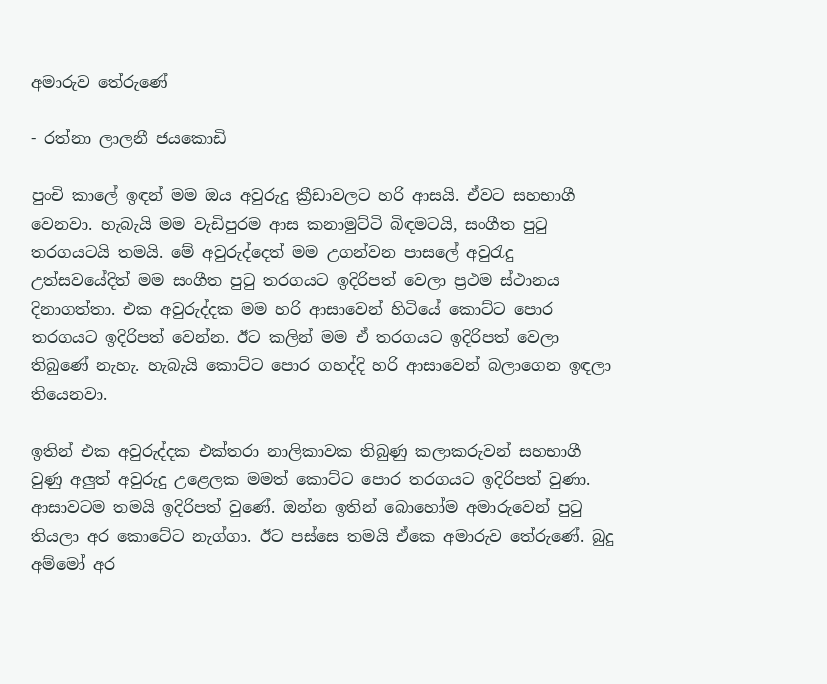අමාරුව තේරුණේ

- රත්නා ලාලනී ජයකොඩි

පුංචි කාලේ ඉඳන් මම ඔය අවුරුදු ක්‍රීඩාවලට හරි ආසයි. ඒවට සහභාගී වෙනවා. හැබැයි මම වැඩිපුරම ආස කනාමුට්ටි බිඳමටයි, සංගීත පුටු තරගයටයි තමයි. මේ අවුරුද්දෙත් මම උගන්වන පාසලේ අවුරැදු උත්සවයේදිත් මම සංගීත පුටු තරගයට ඉදිරිපත් වෙලා ප්‍රථම ස්ථානය දිනාගත්තා. එක අවුරුද්දක මම හරි ආසාවෙන් හිටියේ කොට්ට පොර තරගයට ඉදිරිපත් වෙන්න. ඊට කලින් මම ඒ තරගයට ඉදිරිපත් වෙලා තිබුණේ නැහැ. හැබැයි කොට්ට පොර ගහද්දි හරි ආසාවෙන් බලාගෙන ඉඳලා තියෙනවා.

ඉතින් එක අවුරුද්දක එක්තරා නාලිකාවක තිබුණු කලාකරුවන් සහභාගී වුණු අලුත් අවුරුදු උළෙලක මමත් කොට්ට පොර තරගයට ඉදිරිපත් වුණා. ආසාවටම තමයි ඉදිරිපත් වුණේ. ඔන්න ඉතින් බොහෝම අමාරුවෙන් පුටු තියලා අර කොටේට නැග්ගා. ඊට පස්සෙ තමයි ඒකෙ අමාරුව තේරුණේ. බුදු අම්මෝ අර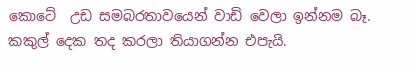කොටේ  උඩ සමබරතාවයෙන් වාඩි වෙලා ඉන්නම බෑ. කකුල් දෙක තද කරලා තියාගන්න එපැයි.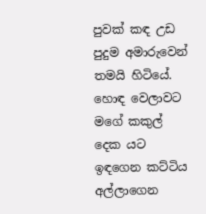පුවක් කඳ උඩ පුදුම අමාරුවෙන් තමයි හිටියේ. හොඳ වෙලාවට මගේ කකුල් දෙක යට ඉඳගෙන කට්ටිය අල්ලාගෙන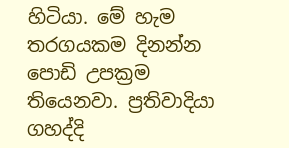හිටියා. මේ හැම තරගයකම දිනන්න පොඩි උපක්‍රම තියෙනවා. ප්‍රතිවාදියා ගහද්දි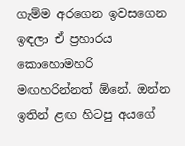ගැම්ම අරගෙන ඉවසගෙන ඉඳලා ඒ ප්‍රහාරය කොහොමහරි මඟහරින්නත් ඕනේ. ඔන්න ඉතින් ළඟ හිටපු අයගේ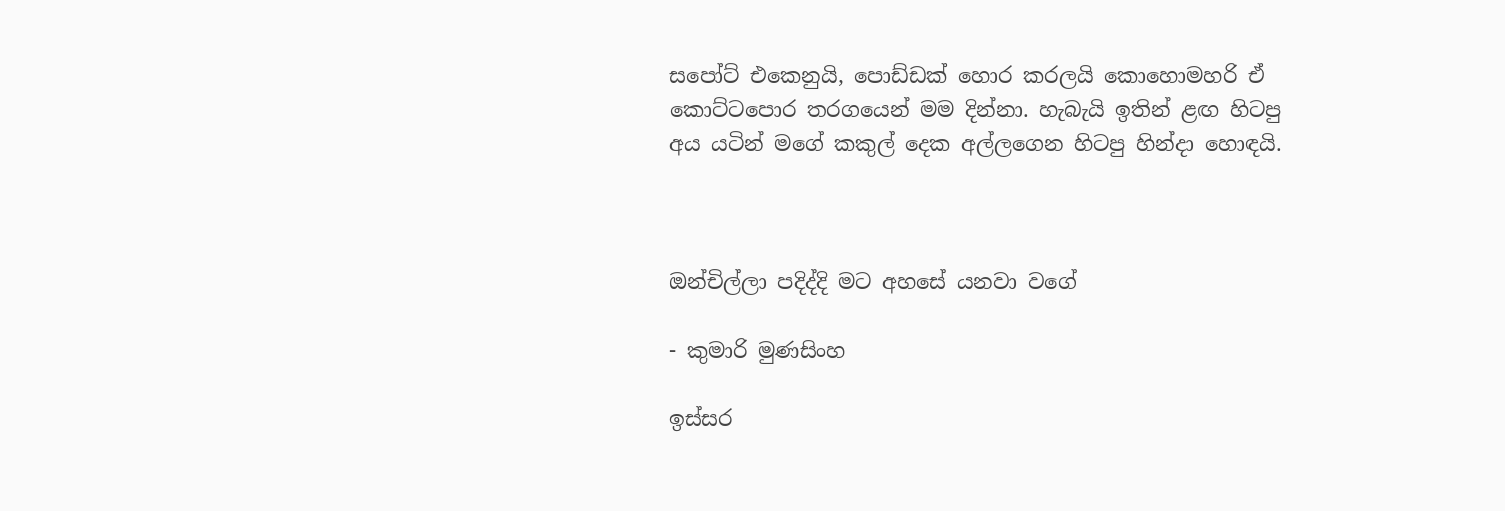සපෝට් එකෙනුයි, පොඩ්ඩක් හොර කරලයි කොහොමහරි ඒ කොට්ටපොර තරගයෙන් මම දින්නා. හැබැයි ඉතින් ළඟ හිටපු අය යටින් මගේ කකුල් දෙක අල්ලගෙන හිටපු හින්දා හොඳයි.



ඔන්චිල්ලා පදිද්දි මට අහසේ යනවා වගේ

- කුමාරි මුණසිංහ

ඉස්සර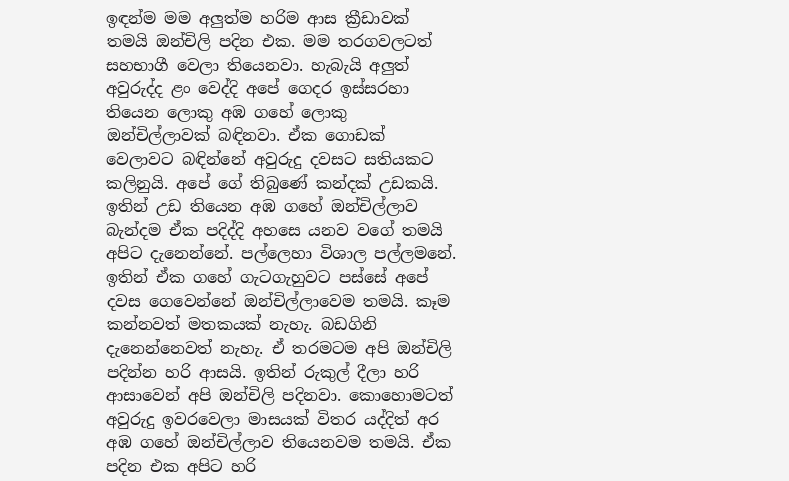ඉඳන්ම මම අලුත්ම හරිම ආස ක්‍රීඩාවක් තමයි ඔන්චිලි පදින එක. මම තරගවලටත් සහභාගී වෙලා තියෙනවා. හැබැයි අලුත් අවුරුද්ද ළං වෙද්දි අපේ ගෙදර ඉස්සරහා තියෙන ලොකු අඹ ගහේ ලොකු ඔන්චිල්ලාවක් බඳිනවා. ඒක ගොඩක් වෙලාවට බඳින්නේ අවුරුදු දවසට සතියකට කලිනුයි. අපේ ගේ තිබුණේ කන්දක් උඩකයි. ඉතින් උඩ තියෙන අඹ ගහේ ඔන්චිල්ලාව බැන්දම ඒක පදිද්දි අහසෙ යනව වගේ තමයි අපිට දැනෙන්නේ. පල්ලෙහා විශාල පල්ලමනේ. ඉතින් ඒක ගහේ ගැටගැහුවට පස්සේ අපේ දවස ගෙවෙන්නේ ඔන්චිල්ලාවෙම තමයි. කෑම කන්නවත් මතකයක් නැහැ. බඩගිනි දැනෙන්නෙවත් නැහැ. ඒ තරමටම අපි ඔන්චිලි පදින්න හරි ආසයි. ඉතින් රුකුල් දීලා හරි ආසාවෙන් අපි ඔන්චිලි පදිනවා. කොහොමටත් අවුරුදු ඉවරවෙලා මාසයක් විතර යද්දිත් අර අඹ ගහේ ඔන්චිල්ලාව තියෙනවම තමයි. ඒක පදින එක අපිට හරි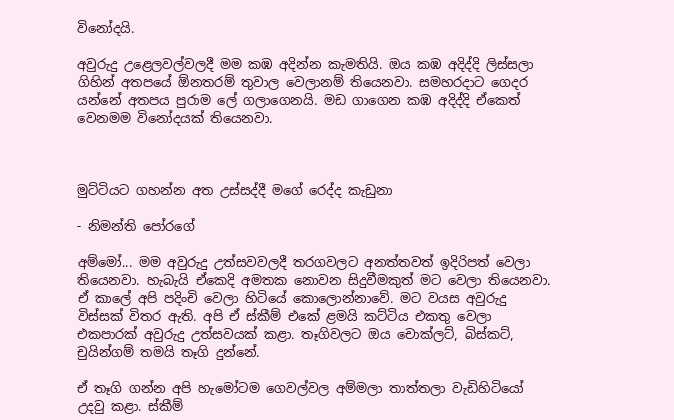විනෝදයි.

අවුරුදු උළෙලවල්වලදී මම කඹ අදින්න කැමතියි. ඔය කඹ අදිද්දි ලිස්සලා ගිහින් අතපයේ ඕනතරම් තුවාල වෙලානම් තියෙනවා. සමහරදාට ගෙදර යන්නේ අතපය පුරාම ලේ ගලාගෙනයි. මඩ ගාගෙන කඹ අදිද්දි ඒකෙත් වෙනමම විනෝදයක් තියෙනවා.



මුට්ටියට ගහන්න අත උස්සද්දී මගේ රෙද්ද කැඩුනා

- නිමන්ති පෝරගේ

අම්මෝ... මම අවුරුදු උත්සවවලදී තරගවලට අනත්තවත් ඉදිරිපත් වෙලා තියෙනවා. හැබැයි ඒකෙදි අමතක නොවන සිදුවීමකුත් මට වෙලා තියෙනවා. ඒ කාලේ අපි පදිංචි වෙලා හිටියේ කොලොන්නාවේ. මට වයස අවුරුදු විස්සක් විතර ඇති. අපි ඒ ස්කීම් එකේ ළමයි කට්ටිය එකතු වෙලා එකපාරක් අවුරුදු උත්සවයක් කළා. තෑගිවලට ඔය චොක්ලට්, බිස්කට්, චුයින්ගම් තමයි තෑගි දුන්නේ.

ඒ තෑගි ගන්න අපි හැමෝටම ගෙවල්වල අම්මලා තාත්තලා වැඩිහිටියෝ උදවු කළා. ස්කීම්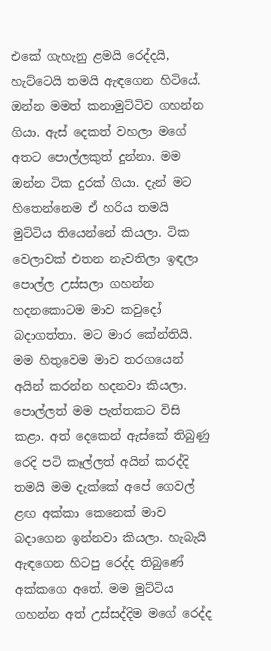එකේ ගැහැනු ළමයි රෙද්දයි, හැට්ටෙයි තමයි ඇඳගෙන හිටියේ. ඔන්න මමත් කනාමුට්ටිව ගහන්න ගියා. ඇස් දෙකත් වහලා මගේ අතට පොල්ලකුත් දුන්නා. මම ඔන්න ටික දුරක් ගියා. දැන් මට හිතෙන්නෙම ඒ හරිය තමයි මුට්ටිය තියෙන්නේ කියලා. ටික වෙලාවක් එතන නැවතිලා ඉඳලා පොල්ල උස්සලා ගහන්න හදනකොටම මාව කවුදෝ බදාගත්තා. මට මාර කේන්තියි. මම හිතුවෙම මාව තරගයෙන් අයින් කරන්න හදනවා කියලා. පොල්ලත් මම පැත්තකට විසි කළා. අත් දෙකෙන් ඇස්කේ තිබුණු රෙදි පටි කෑල්ලත් අයින් කරද්දි තමයි මම දැක්කේ අපේ ගෙවල් ළඟ අක්කා කෙනෙක් මාව බදාගෙන ඉන්නවා කියලා. හැබැයි ඇඳගෙන හිටපු රෙද්ද තිබුණේ අක්කගෙ අතේ. මම මුට්ටිය ගහන්න අත් උස්සද්දිම මගේ රෙද්ද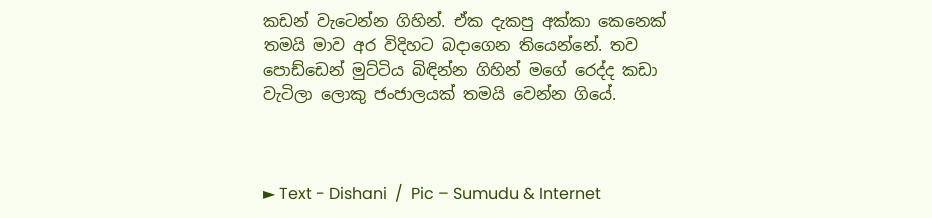කඩන් වැටෙන්න ගිහින්. ඒක දැකපු අක්කා කෙනෙක් තමයි මාව අර විදිහට බදාගෙන තියෙන්නේ. තව පොඩ්ඩෙන් මුට්ටිය බිඳින්න ගිහින් මගේ රෙද්ද කඩා වැටිලා ලොකු ජංජාලයක් තමයි වෙන්න ගියේ.



► Text - Dishani  /  Pic – Sumudu & Internet